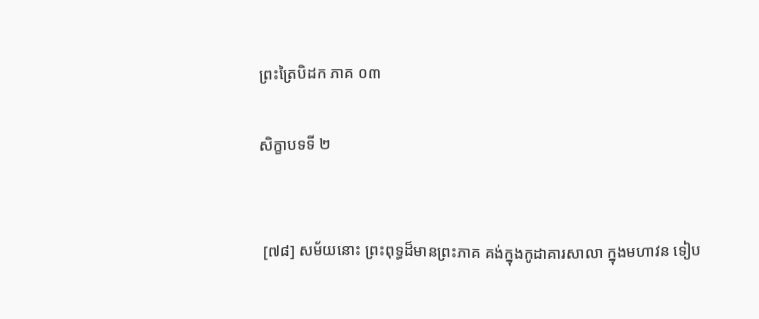ព្រះត្រៃបិដក ភាគ ០៣

សិក្ខាបទទី ២


 [៧៨] សម័យនោះ ព្រះពុទ្ធដ៏មានព្រះភាគ គង់ក្នុងកូដាគារសាលា ក្នុងមហាវន ទៀប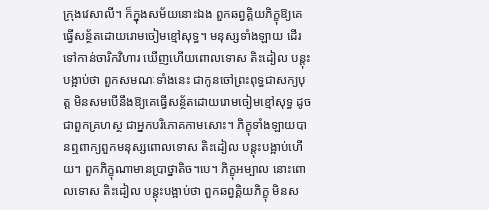ក្រុងវេសាលី។ ក៏ក្នុងសម័យនោះឯង ពួកឆព្វគ្គិយភិក្ខុឱ្យគេធ្វើសន្ថ័តដោយរោមចៀមខ្មៅសុទ្ធ។ មនុស្សទាំងឡាយ ដើរទៅកាន់ចារិកវិហារ ឃើញហើយពោលទោស តិះដៀល បន្ដុះបង្អាប់ថា ពួកសមណៈទាំងនេះ ជាកូនចៅព្រះពុទ្ធជាសក្យបុត្ដ មិនសមបើនឹងឱ្យគេធ្វើសន្ថ័តដោយរោមចៀមខ្មៅសុទ្ធ ដូចជាពួកគ្រហស្ថ ជាអ្នកបរិភោគកាមសោះ។ ភិក្ខុទាំងឡាយបានឮពាក្យពួកមនុស្សពោលទោស តិះដៀល បន្ដុះបង្អាប់ហើយ។ ពួកភិក្ខុណាមានប្រាថ្នាតិច។បេ។ ភិក្ខុអម្បាល នោះពោលទោស តិះដៀល បន្ដុះបង្អាប់ថា ពួកឆព្វគ្គិយភិក្ខុ មិនស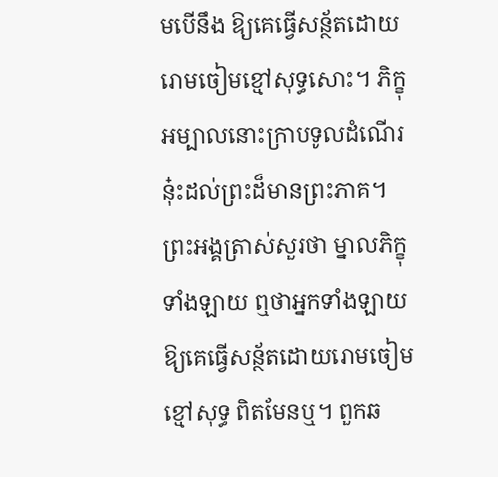មបើនឹង ឱ្យគេធ្វើសន្ថ័តដោយរោមចៀមខ្មៅសុទ្ធសោះ។ ភិក្ខុអម្បាលនោះក្រាបទូលដំណើរនុ៎ះដល់ព្រះដ៏មានព្រះភាគ។ ព្រះអង្គត្រាស់សួរថា ម្នាលភិក្ខុទាំងឡាយ ឮថាអ្នកទាំងឡាយឱ្យគេធ្វើសន្ថ័តដោយរោមចៀមខ្មៅសុទ្ធ ពិតមែនឬ។ ពួកឆ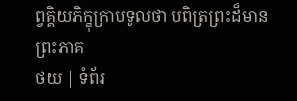ព្វគ្គិយភិក្ខុក្រាបទូលថា បពិត្រព្រះដ៏មានព្រះភាគ
ថយ | ទំព័រ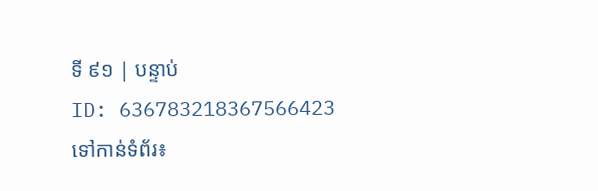ទី ៩១ | បន្ទាប់
ID: 636783218367566423
ទៅកាន់ទំព័រ៖